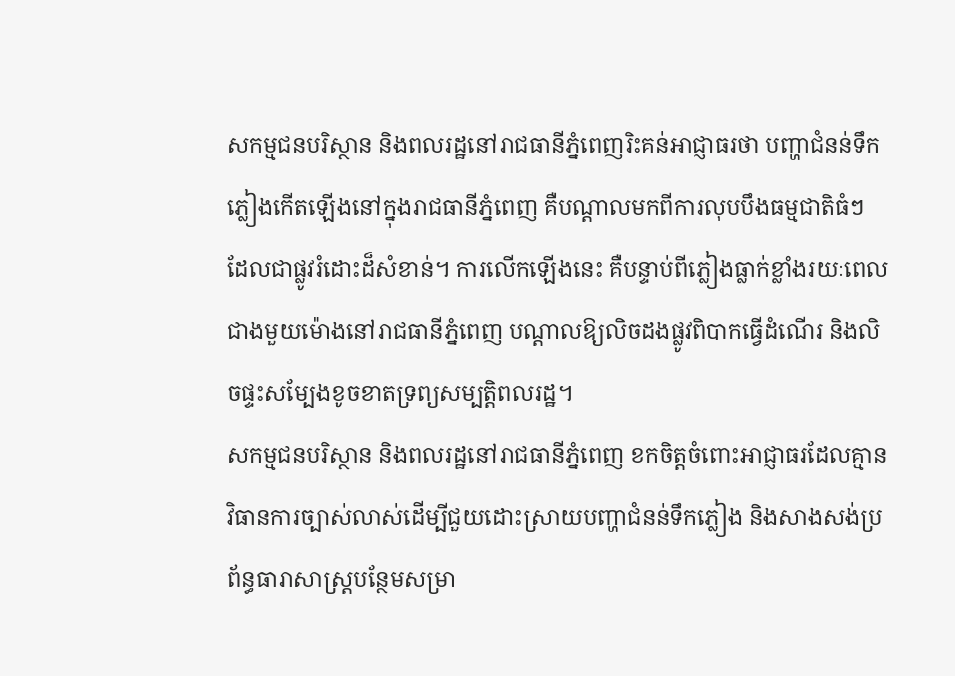សកម្មជនបរិស្ថាន និងពលរដ្ឋនៅរាជធានីភ្នំពេញរិះគន់អាជ្ញាធរថា បញ្ហាជំនន់ទឹកភ្លៀងកើតឡើងនៅក្នុងរាជធានីភ្នំពេញ គឺបណ្ដាលមកពីការលុបបឹងធម្មជាតិធំៗ ដែលជាផ្លូវរំដោះដ៏សំខាន់។ ការលើកឡើងនេះ គឺបន្ទាប់ពីភ្លៀងធ្លាក់ខ្លាំងរយៈពេលជាងមួយម៉ោងនៅរាជធានីភ្នំពេញ បណ្ដាលឱ្យលិចដងផ្លូវពិបាកធ្វើដំណើរ និងលិចផ្ទះសម្បែងខូចខាតទ្រព្យសម្បត្តិពលរដ្ឋ។
សកម្មជនបរិស្ថាន និងពលរដ្ឋនៅរាជធានីភ្នំពេញ ខកចិត្តចំពោះអាជ្ញាធរដែលគ្មានវិធានការច្បាស់លាស់ដើម្បីជួយដោះស្រាយបញ្ហាជំនន់ទឹកភ្លៀង និងសាងសង់ប្រព័ន្ធធារាសាស្ត្របន្ថែមសម្រា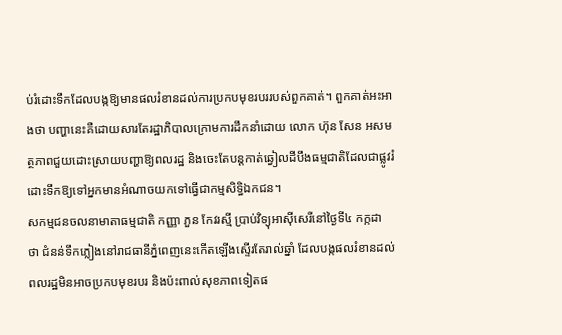ប់រំដោះទឹកដែលបង្កឱ្យមានផលរំខានដល់ការប្រកបមុខរបររបស់ពួកគាត់។ ពួកគាត់អះអាងថា បញ្ហានេះគឺដោយសារតែរដ្ឋាភិបាលក្រោមការដឹកនាំដោយ លោក ហ៊ុន សែន អសមត្ថភាពជួយដោះស្រាយបញ្ហាឱ្យពលរដ្ឋ និងចេះតែបន្តកាត់ឆ្វៀលដីបឹងធម្មជាតិដែលជាផ្លូវរំដោះទឹកឱ្យទៅអ្នកមានអំណាចយកទៅធ្វើជាកម្មសិទ្ធិឯកជន។
សកម្មជនចលនាមាតាធម្មជាតិ កញ្ញា ភួន កែវរស្មី ប្រាប់វិទ្យុអាស៊ីសេរីនៅថ្ងៃទី៤ កក្កដា ថា ជំនន់ទឹកភ្លៀងនៅរាជធានីភ្នំពេញនេះកើតឡើងស្ទើរតែរាល់ឆ្នាំ ដែលបង្កផលរំខានដល់ពលរដ្ឋមិនអាចប្រកបមុខរបរ និងប៉ះពាល់សុខភាពទៀតផ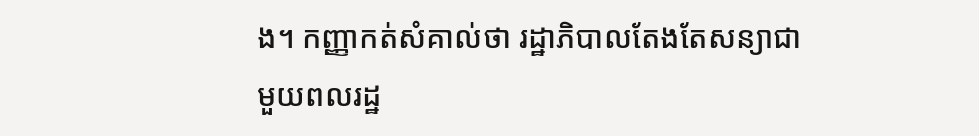ង។ កញ្ញាកត់សំគាល់ថា រដ្ឋាភិបាលតែងតែសន្យាជាមួយពលរដ្ឋ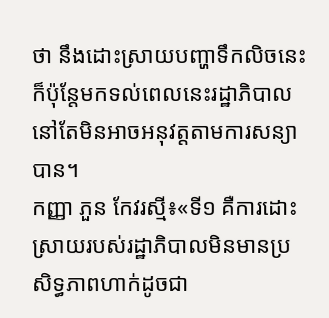ថា នឹងដោះស្រាយបញ្ហាទឹកលិចនេះ ក៏ប៉ុន្តែមកទល់ពេលនេះរដ្ឋាភិបាលនៅតែមិនអាចអនុវត្តតាមការសន្យាបាន។
កញ្ញា ភួន កែវរស្មី៖«ទី១ គឺការដោះស្រាយរបស់រដ្ឋាភិបាលមិនមានប្រសិទ្ធភាពហាក់ដូចជា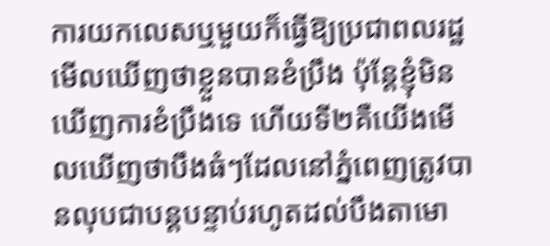ការយកលេសឬមួយក៏ធ្វើឱ្យប្រជាពលរដ្ឋមើលឃើញថាខ្លួនបានខំប្រឹង ប៉ុន្តែខ្ញុំមិនឃើញការខំប្រឹងទេ ហើយទី២គឺយើងមើលឃើញថាបឹងធំៗដែលនៅភ្នំពេញត្រូវបានលុបជាបន្តបន្ទាប់រហូតដល់បឹងតាមោ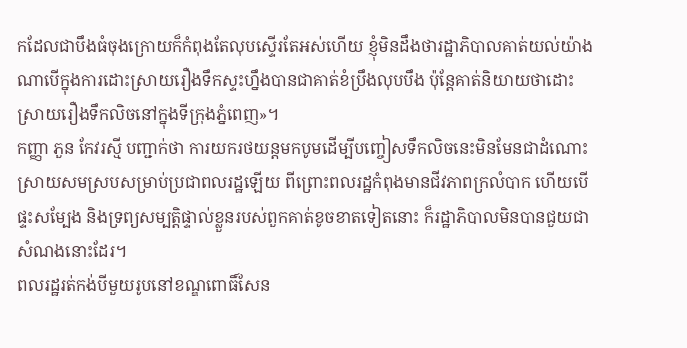កដែលជាបឹងធំចុងក្រោយក៏កំពុងតែលុបស្ទើរតែអស់ហើយ ខ្ញុំមិនដឹងថារដ្ឋាភិបាលគាត់យល់យ៉ាងណាបើក្នុងការដោះស្រាយរឿងទឹកស្ទះហ្នឹងបានជាគាត់ខំប្រឹងលុបបឹង ប៉ុន្តែគាត់និយាយថាដោះស្រាយរឿងទឹកលិចនៅក្នុងទីក្រុងភ្នំពេញ»។
កញ្ញា ភួន កែវរស្មី បញ្ជាក់ថា ការយករថយន្តមកបូមដើម្បីបញ្ចៀសទឹកលិចនេះមិនមែនជាដំណោះស្រាយសមស្របសម្រាប់ប្រជាពលរដ្ឋឡើយ ពីព្រោះពលរដ្ឋកំពុងមានជីវភាពក្រលំបាក ហើយបើផ្ទះសម្បែង និងទ្រព្យសម្បត្តិផ្ទាល់ខ្លួនរបស់ពួកគាត់ខូចខាតទៀតនោះ ក៏រដ្ឋាភិបាលមិនបានជួយជាសំណងនោះដែរ។
ពលរដ្ឋរត់កង់បីមួយរូបនៅខណ្ឌពោធិ៍សែន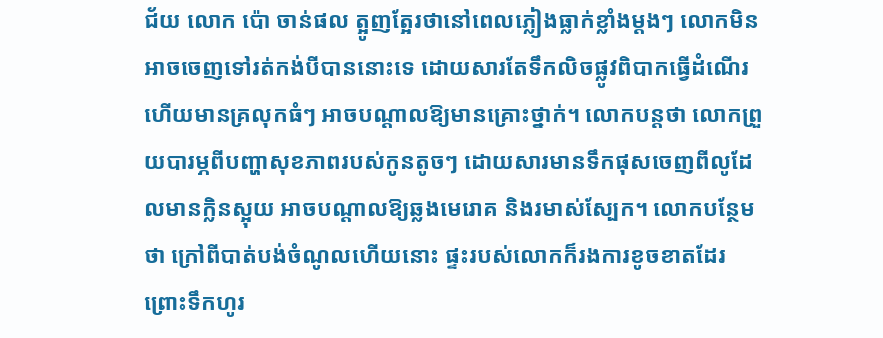ជ័យ លោក ប៉ោ ចាន់ផល ត្អូញត្អែរថានៅពេលភ្លៀងធ្លាក់ខ្លាំងម្ដងៗ លោកមិនអាចចេញទៅរត់កង់បីបាននោះទេ ដោយសារតែទឹកលិចផ្លូវពិបាកធ្វើដំណើរ ហើយមានគ្រលុកធំៗ អាចបណ្ដាលឱ្យមានគ្រោះថ្នាក់។ លោកបន្តថា លោកព្រួយបារម្ភពីបញ្ហាសុខភាពរបស់កូនតូចៗ ដោយសារមានទឹកផុសចេញពីលូដែលមានក្លិនស្អុយ អាចបណ្ដាលឱ្យឆ្លងមេរោគ និងរមាស់ស្បែក។ លោកបន្ថែមថា ក្រៅពីបាត់បង់ចំណូលហើយនោះ ផ្ទះរបស់លោកក៏រងការខូចខាតដែរ ព្រោះទឹកហូរ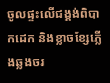ចូលផ្ទះលើជង្គង់ពិបាកដេក និងខ្លាចខ្សែភ្លើងឆ្លងចរ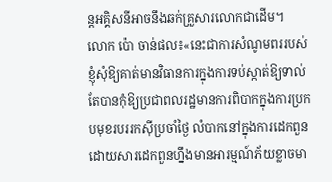ន្តអគ្គិសនីអាចនឹងឆក់គ្រួសារលោកជាដើម។
លោក ប៉ោ ចាន់ផល៖«នេះជាការសំណូមពររបស់ខ្ញុំសុំឱ្យគាត់មានវិធានការក្នុងការទប់ស្កាត់ឱ្យទាល់តែបានកុំឱ្យប្រជាពលរដ្ឋមានការពិបាកក្នុងការប្រកបមុខរបររកស៊ីប្រចាំថ្ងៃ លំបាកនៅក្នុងការដេកពួន ដោយសារដេកពួនហ្នឹងមានអារម្មណ៍ភ័យខ្លាចមា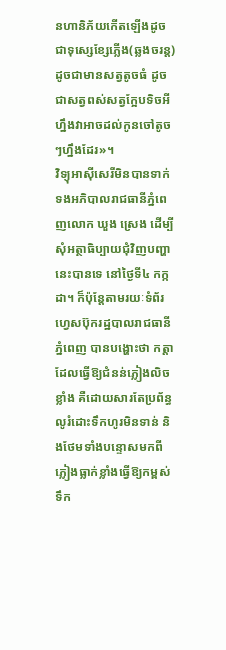នហានិភ័យកើតឡើងដូចជាទុស្សេខ្សែភ្លើង(ឆ្លងចរន្ត)ដូចជាមានសត្វតូចធំ ដូចជាសត្វពស់សត្វក្អែបទិចអីហ្នឹងវាអាចដល់កូនចៅតូចៗហ្នឹងដែរ»។
វិទ្យុអាស៊ីសេរីមិនបានទាក់ទងអភិបាលរាជធានីភ្នំពេញលោក ឃួង ស្រេង ដើម្បីសុំអត្ថាធិប្បាយជុំវិញបញ្ហានេះបានទេ នៅថ្ងៃទី៤ កក្កដា។ ក៏ប៉ុន្តែតាមរយៈទំព័រ ហ្វេសប៊ុករដ្ឋបាលរាជធានីភ្នំពេញ បានបង្ហោះថា កត្តាដែលធ្វើឱ្យជំនន់ភ្លៀងលិចខ្លាំង គឺដោយសារតែប្រព័ន្ធលូរំដោះទឹកហូរមិនទាន់ និងថែមទាំងបន្ទោសមកពីភ្លៀងធ្លាក់ខ្លាំងធ្វើឱ្យកម្ពស់ទឹក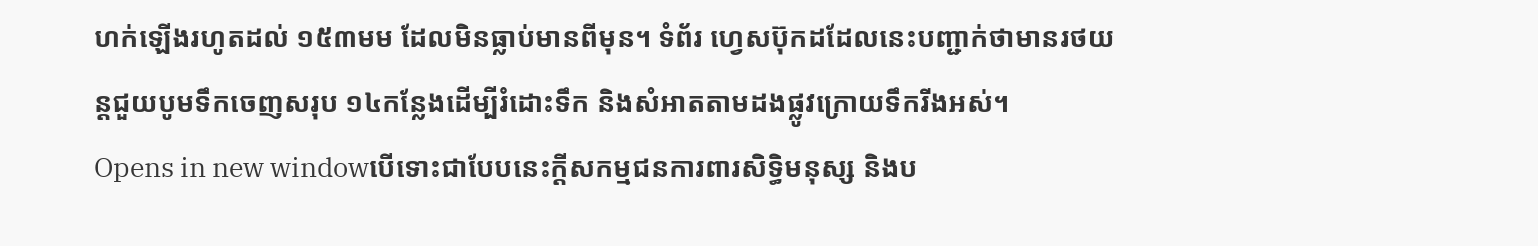ហក់ឡើងរហូតដល់ ១៥៣មម ដែលមិនធ្លាប់មានពីមុន។ ទំព័រ ហ្វេសប៊ុកដដែលនេះបញ្ជាក់ថាមានរថយន្តជួយបូមទឹកចេញសរុប ១៤កន្លែងដើម្បីរំដោះទឹក និងសំអាតតាមដងផ្លូវក្រោយទឹករីងអស់។
Opens in new windowបើទោះជាបែបនេះក្ដីសកម្មជនការពារសិទ្ធិមនុស្ស និងប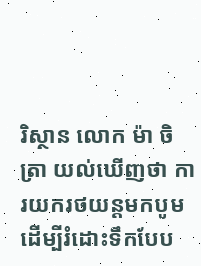រិស្ថាន លោក ម៉ា ចិត្រា យល់ឃើញថា ការយករថយន្តមកបូម ដើម្បីរំដោះទឹកបែប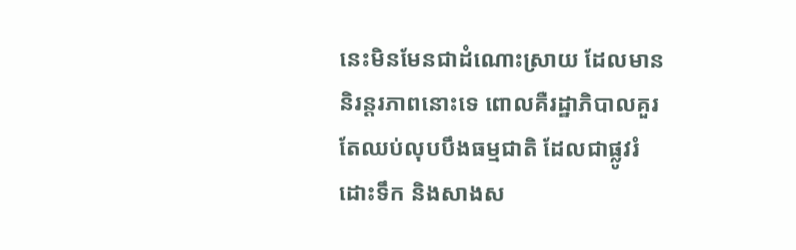នេះមិនមែនជាដំណោះស្រាយ ដែលមាននិរន្តរភាពនោះទេ ពោលគឺរដ្ឋាភិបាលគួរតែឈប់លុបបឹងធម្មជាតិ ដែលជាផ្លូវរំដោះទឹក និងសាងស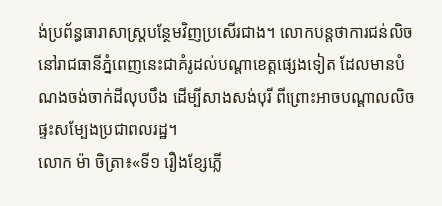ង់ប្រព័ន្ធធារាសាស្ត្របន្ថែមវិញប្រសើរជាង។ លោកបន្តថាការជន់លិចនៅរាជធានីភ្នំពេញនេះជាគំរូដល់បណ្ដាខេត្តផ្សេងទៀត ដែលមានបំណងចង់ចាក់ដីលុបបឹង ដើម្បីសាងសង់បុរី ពីព្រោះអាចបណ្ដាលលិចផ្ទះសម្បែងប្រជាពលរដ្ឋ។
លោក ម៉ា ចិត្រា៖«ទី១ រឿងខ្សែភ្លើ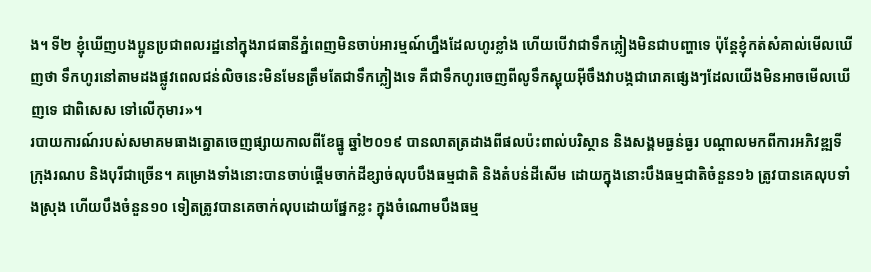ង។ ទី២ ខ្ញុំឃើញបងប្អូនប្រជាពលរដ្ឋនៅក្នុងរាជធានីភ្នំពេញមិនចាប់អារម្មណ៍ហ្នឹងដែលហូរខ្លាំង ហើយបើវាជាទឹកភ្លៀងមិនជាបញ្ហាទេ ប៉ុន្តែខ្ញុំកត់សំគាល់មើលឃើញថា ទឹកហូរនៅតាមដងផ្លូវពេលជន់លិចនេះមិនមែនត្រឹមតែជាទឹកភ្លៀងទេ គឺជាទឹកហូរចេញពីលូទឹកស្អុយអ៊ីចឹងវាបង្កជារោគផ្សេងៗដែលយើងមិនអាចមើលឃើញទេ ជាពិសេស ទៅលើកុមារ»។
របាយការណ៍របស់សមាគមធាងត្នោតចេញផ្សាយកាលពីខែធ្នូ ឆ្នាំ២០១៩ បានលាតត្រដាងពីផលប៉ះពាល់បរិស្ថាន និងសង្គមធ្ងន់ធ្ងរ បណ្ដាលមកពីការអភិវឌ្ឍទីក្រុងរណប និងបុរីជាច្រើន។ គម្រោងទាំងនោះបានចាប់ផ្ដើមចាក់ដីខ្សាច់លុបបឹងធម្មជាតិ និងតំបន់ដីសើម ដោយក្នុងនោះបឹងធម្មជាតិចំនួន១៦ ត្រូវបានគេលុបទាំងស្រុង ហើយបឹងចំនួន១០ ទៀតត្រូវបានគេចាក់លុបដោយផ្នែកខ្លះ ក្នុងចំណោមបឹងធម្ម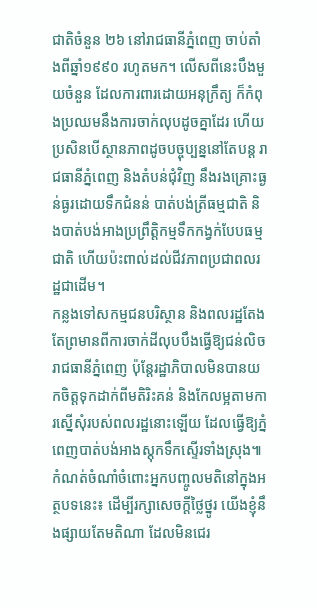ជាតិចំនួន ២៦ នៅរាជធានីភ្នំពេញ ចាប់តាំងពីឆ្នាំ១៩៩០ រហូតមក។ លើសពីនេះបឹងមួយចំនួន ដែលការពារដោយអនុក្រឹត្យ ក៏កំពុងប្រឈមនឹងការចាក់លុបដូចគ្នាដែរ ហើយប្រសិនបើស្ថានភាពដូចបច្ចុប្បន្ននៅតែបន្ត រាជធានីភ្នំពេញ និងតំបន់ជុំវិញ នឹងរងគ្រោះធ្ងន់ធ្ងរដោយទឹកជំនន់ បាត់បង់ត្រីធម្មជាតិ និងបាត់បង់អាងប្រព្រឹត្តិកម្មទឹកកង្វក់បែបធម្មជាតិ ហើយប៉ះពាល់ដល់ជីវភាពប្រជាពលរដ្ឋជាដើម។
កន្លងទៅសកម្មជនបរិស្ថាន និងពលរដ្ឋតែងតែព្រមានពីការចាក់ដីលុបបឹងធ្វើឱ្យជន់លិចរាជធានីភ្នំពេញ ប៉ុន្តែរដ្ឋាភិបាលមិនបានយកចិត្តទុកដាក់ពីមតិរិះគន់ និងកែលម្អតាមការស្នើសុំរបស់ពលរដ្ឋនោះឡើយ ដែលធ្វើឱ្យភ្នំពេញបាត់បង់អាងស្តុកទឹកស្ទើរទាំងស្រុង៕
កំណត់ចំណាំចំពោះអ្នកបញ្ចូលមតិនៅក្នុងអត្ថបទនេះ៖ ដើម្បីរក្សាសេចក្ដីថ្លៃថ្នូរ យើងខ្ញុំនឹងផ្សាយតែមតិណា ដែលមិនជេរ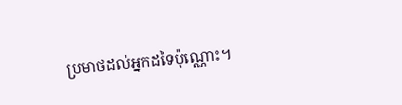ប្រមាថដល់អ្នកដទៃប៉ុណ្ណោះ។